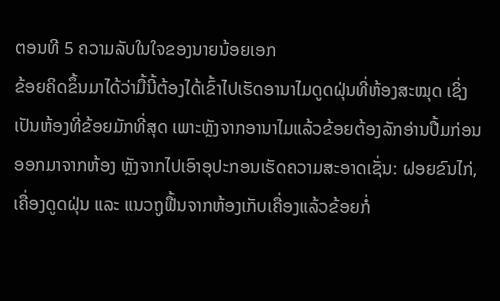ຕອນທີ 5 ຄວາມລັບໃນໃຈຂອງນາຍນ້ອຍເອກ
ຂ້ອຍຄິດຂຶ້ນມາໄດ້ວ່າມື້ນີ້ຕ້ອງໄດ້ເຂົ້າໄປເຮັດອານາໄມດູດຝຸ່ນທີ່ຫ້ອງສະໝຸດ ເຊິ່ງເປັນຫ້ອງທີ່ຂ້ອຍມັກທີ່ສຸດ ເພາະຫຼັງຈາກອານາໄມແລ້ວຂ້ອຍຕ້ອງລັກອ່ານປື້ມກ່ອນອອກມາຈາກຫ້ອງ ຫຼັງຈາກໄປເອົາອຸປະກອນເຮັດຄວາມສະອາດເຊັ່ນ: ຝອຍຂົນໄກ່, ເຄື່ອງດູດຝຸ່ນ ແລະ ແນວຖູຟື້ນຈາກຫ້ອງເກັບເຄື່ອງແລ້ວຂ້ອຍກໍ່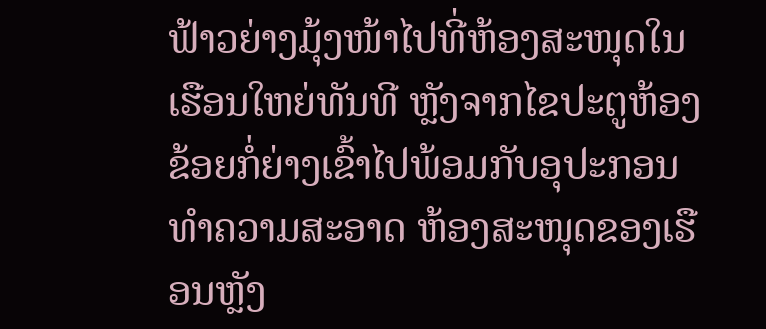ຟ້າວຍ່າງມຸ້ງໜ້າໄປທີ່ຫ້ອງສະໜຸດໃນເຮືອນໃຫຍ່ທັນທີ ຫຼັງຈາກໄຂປະຕູຫ້ອງຂ້ອຍກໍ່ຍ່າງເຂົ້າໄປພ້ອມກັບອຸປະກອນທຳຄວາມສະອາດ ຫ້ອງສະໜຸດຂອງເຮືອນຫຼັງ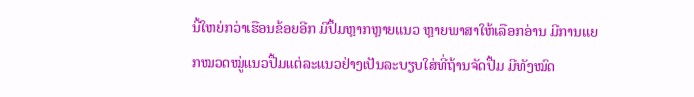ນີ້ໃຫຍ່ກວ່າເຮືອນຂ້ອຍອີກ ມີປຶ້ມຫຼາກຫຼາຍແນວ ຫຼາຍພາສາໃຫ້ເລືອກອ່ານ ມີການແຍກໝວດໝູ່ແນວປື້ມແຕ່ລະແນວຢ່າງເປັນລະບຽບໃສ່ທີ່ຖ້ານຈັດປື້ມ ມີທັງໝົດ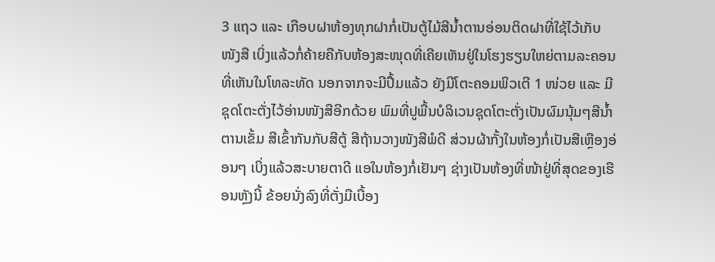3 ແຖວ ແລະ ເກືອບຝາຫ້ອງທຸກຝາກໍ່ເປັນຕູ້ໄມ້ສີນ້ຳຕານອ່ອນຕິດຝາທີ່ໃຊ້ໄວ້ເກັບໜັງສື ເບິ່ງແລ້ວກໍ່ຄ້າຍຄືກັບຫ້ອງສະໜຸດທີ່ເຄີຍເຫັນຢູ່ໃນໂຮງຮຽນໃຫຍ່ຕາມລະຄອນທີ່ເຫັນໃນໂທລະທັດ ນອກຈາກຈະມີປື້ມແລ້ວ ຍັງມີໂຕະຄອມພິວເຕີ 1 ໜ່ວຍ ແລະ ມີຊຸດໂຕະຕັ່ງໄວ້ອ່ານໜັງສືອີກດ້ວຍ ພົມທີ່ປູພື້ນບໍລິເວນຊຸດໂຕະຕັ່ງເປັນຜົມນຸ້ມໆສີນ້ຳຕານເຂັ້ມ ສີເຂົ້າກັນກັບສີຕູ້ ສີຖ້ານວາງໜັງສີພໍດີ ສ່ວນຜ້າກັ້ງໃນຫ້ອງກໍ່ເປັນສີເຫຼືອງອ່ອນໆ ເບິ່ງແລ້ວສະບາຍຕາດີ ແອໃນຫ້ອງກໍ່ເຢັນໆ ຊ່າງເປັນຫ້ອງທີ່ໜ້າຢູ່ທີ່ສຸດຂອງເຮືອນຫຼັງນີ້ ຂ້ອຍນັ່ງລົງທີ່ຕັ່ງມືເບື້ອງ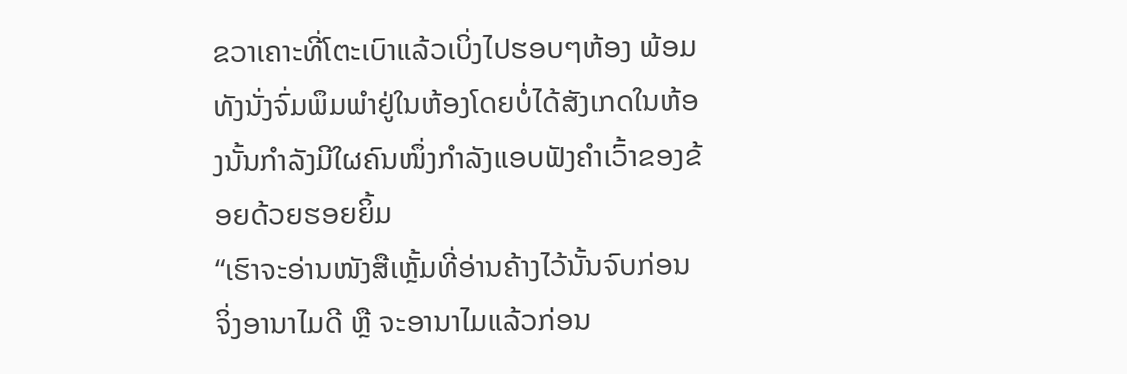ຂວາເຄາະທີ່ໂຕະເບົາແລ້ວເບິ່ງໄປຮອບໆຫ້ອງ ພ້ອມທັງນັ່ງຈົ່ມພຶມພຳຢູ່ໃນຫ້ອງໂດຍບໍ່ໄດ້ສັງເກດໃນຫ້ອງນັ້ນກຳລັງມີໃຜຄົນໜຶ່ງກຳລັງແອບຟັງຄຳເວົ້າຂອງຂ້ອຍດ້ວຍຮອຍຍິ້ມ
“ເຮົາຈະອ່ານໜັງສືເຫຼັ້ມທີ່ອ່ານຄ້າງໄວ້ນັ້ນຈົບກ່ອນຈິ່ງອານາໄມດີ ຫຼື ຈະອານາໄມແລ້ວກ່ອນ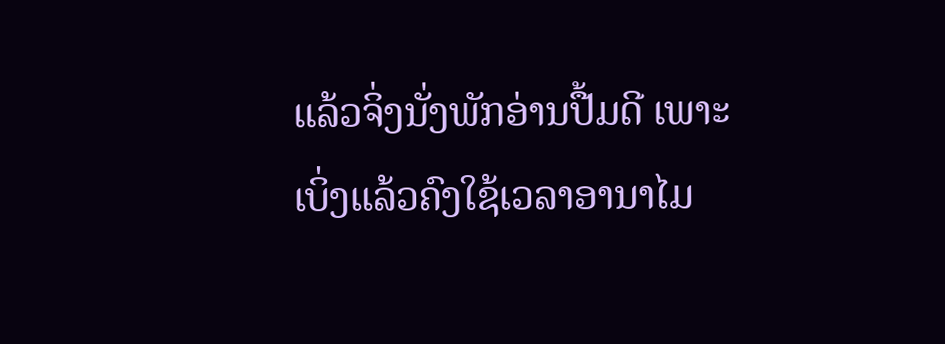ແລ້ວຈິ່ງນັ່ງພັກອ່ານປື້ມດີ ເພາະເບິ່ງແລ້ວຄົງໃຊ້ເວລາອານາໄມ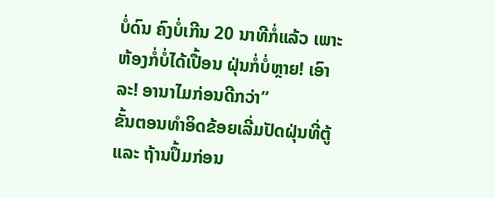ບໍ່ດົນ ຄົງບໍ່ເກີນ 20 ນາທີກໍ່ແລ້ວ ເພາະຫ້ອງກໍ່ບໍ່ໄດ້ເປື້ອນ ຝຸ່ນກໍ່ບໍ່ຫຼາຍ! ເອົາລະ! ອານາໄມກ່ອນດີກວ່າ”
ຂັ້ນຕອນທຳອິດຂ້ອຍເລີ່ມປັດຝຸ່ນທີ່ຕູ້ ແລະ ຖ້ານປຶ້ມກ່ອນ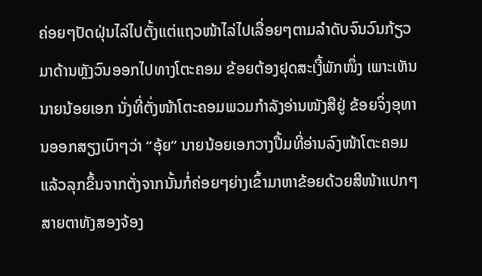ຄ່ອຍໆປັດຝຸ່ນໄລ່ໄປຕັ້ງແຕ່ແຖວໜ້າໄລ່ໄປເລື່ອຍໆຕາມລຳດັບຈົນວົນກ້ຽວມາດ້ານຫຼັງວົນອອກໄປທາງໂຕະຄອມ ຂ້ອຍຕ້ອງຢຸດສະເງີ້ພັກໜຶ່ງ ເພາະເຫັນນາຍນ້ອຍເອກ ນັ່ງທີ່ຕັ່ງໜ້າໂຕະຄອມພວມກຳລັງອ່ານໜັງສືຢູ່ ຂ້ອຍຈິ່ງອຸທານອອກສຽງເບົາໆວ່າ “ອຸ້ຍ” ນາຍນ້ອຍເອກວາງປື້ມທີ່ອ່ານລົງໜ້າໂຕະຄອມແລ້ວລຸກຂຶ້ນຈາກຕັ່ງຈາກນັ້ນກໍ່ຄ່ອຍໆຍ່າງເຂົ້າມາຫາຂ້ອຍດ້ວຍສີໜ້າແປກໆ ສາຍຕາທັງສອງຈ້ອງ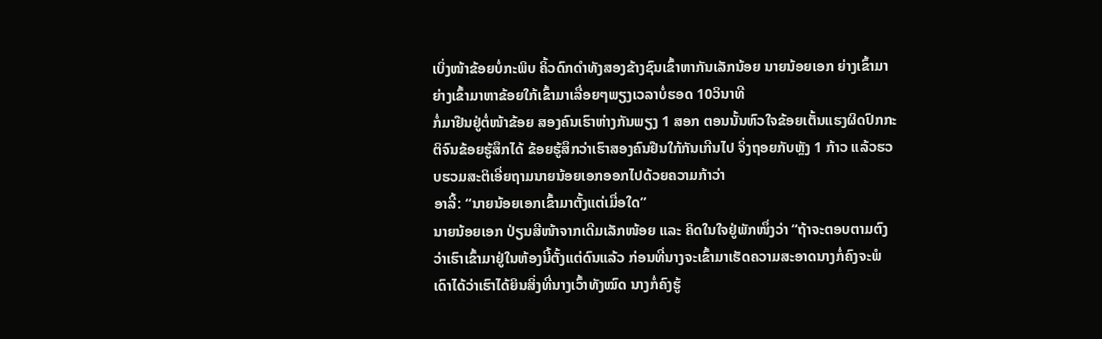ເບິ່ງໜ້າຂ້ອຍບໍ່ກະພິບ ຄິ້ວດົກດຳທັງສອງຂ້າງຊົນເຂົ້າຫາກັນເລັກນ້ອຍ ນາຍນ້ອຍເອກ ຍ່າງເຂົ້າມາຍ່າງເຂົ້າມາຫາຂ້ອຍໃກ້ເຂົ້າມາເລື່ອຍໆພຽງເວລາບໍ່ຮອດ 10ວິນາທີ
ກໍ່ມາຢືນຢູ່ຕໍ່ໜ້າຂ້ອຍ ສອງຄົນເຮົາຫ່າງກັນພຽງ 1 ສອກ ຕອນນັ້ນຫົວໃຈຂ້ອຍເຕັ້ນແຮງຜິດປົກກະຕິຈົນຂ້ອຍຮູ້ສຶກໄດ້ ຂ້ອຍຮູ້ສຶກວ່າເຮົາສອງຄົນຢືນໃກ້ກັນເກີນໄປ ຈິ່ງຖອຍກັບຫຼັງ 1 ກ້າວ ແລ້ວຮວບຮວມສະຕິເອີ່ຍຖາມນາຍນ້ອຍເອກອອກໄປດ້ວຍຄວາມກ້າວ່າ
ອາລີ້: “ນາຍນ້ອຍເອກເຂົ້າມາຕັ້ງແຕ່ເມື່ອໃດ”
ນາຍນ້ອຍເອກ ປ່ຽນສີໜ້າຈາກເດີມເລັກໜ້ອຍ ແລະ ຄິດໃນໃຈຢູ່ພັກໜຶ່ງວ່າ “ຖ້າຈະຕອບຕາມຕົງ ວ່າເຮົາເຂົ້າມາຢູ່ໃນຫ້ອງນີ້ຕັ້ງແຕ່ດົນແລ້ວ ກ່ອນທີ່ນາງຈະເຂົ້າມາເຮັດຄວາມສະອາດນາງກໍ່ຄົງຈະພໍເດົາໄດ້ວ່າເຮົາໄດ້ຍິນສິ່ງທີ່ນາງເວົ້າທັງໝົດ ນາງກໍ່ຄົງຮູ້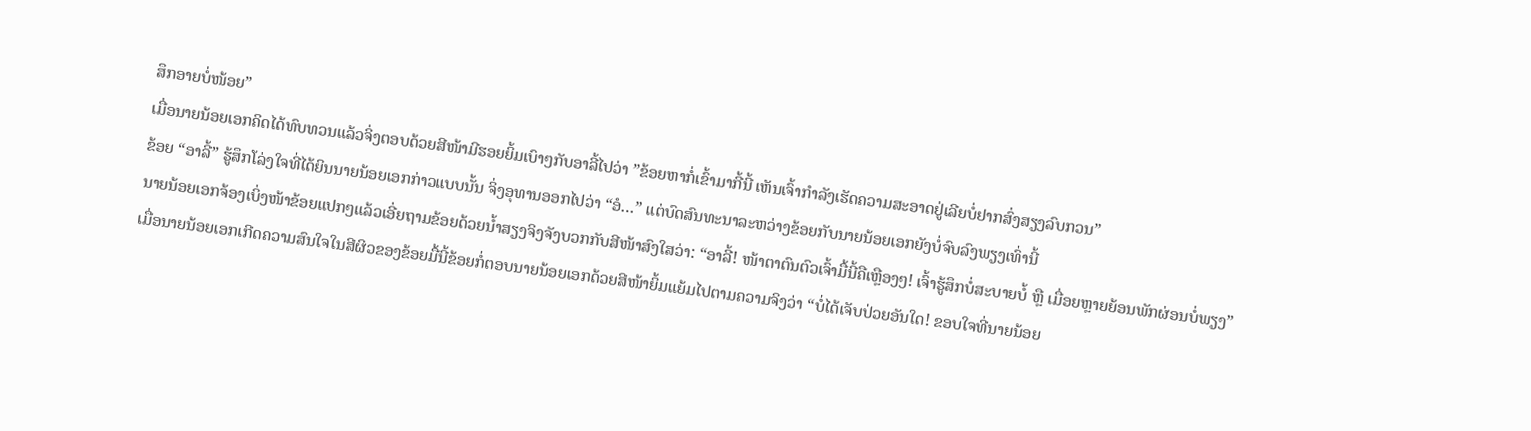ສຶກອາຍບໍ່ໜ້ອຍ”
ເມື່ອນາຍນ້ອຍເອກຄິດໄດ້ທົບທວນແລ້ວຈິ່ງຕອບດ້ວຍສີໜ້າມີຮອຍຍິ້ມເບົາໆກັບອາລີ້ໄປວ່າ ”ຂ້ອຍຫາກໍ່ເຂົ້າມາກີ້ນີ້ ເຫັນເຈົ້າກຳລັງເຮັດຄວາມສະອາດຢູ່ເລີຍບໍ່ຢາກສົ່ງສຽງລົບກວນ”
ຂ້ອຍ “ອາລີ້” ຮູ້ສຶກໂລ່ງໃຈທີ່ໄດ້ຍິນນາຍນ້ອຍເອກກ່າວແບບນັ້ນ ຈິ່ງອຸທານອອກໄປວ່າ “ອໍ…” ແຕ່ບົດສົນທະນາລະຫວ່າງຂ້ອຍກັບນາຍນ້ອຍເອກຍັງບໍ່ຈົບລົງພຽງເທົ່ານີ້
ນາຍນ້ອຍເອກຈ້ອງເບິ່ງໜ້າຂ້ອຍແປກໆແລ້ວເອີ່ຍຖາມຂ້ອຍດ້ວຍນ້ຳສຽງຈິງຈັງບວກກັບສີໜ້າສົງໃສວ່າ: “ອາລີ້! ໜ້າຕາຕົນຕົວເຈົ້າມື້ນີ້ຄືເຫຼືອງໆ! ເຈົ້າຮູ້ສຶກບໍ່ສະບາຍບໍ້ ຫຼື ເມື່ອຍຫຼາຍຍ້ອນພັກຜ່ອນບໍ່ພຽງ”
ເມື່ອນາຍນ້ອຍເອກເກີດຄວາມສົນໃຈໃນສີຜິວຂອງຂ້ອຍມື້ນີ້ຂ້ອຍກໍ່ຕອບນາຍນ້ອຍເອກດ້ວຍສີໜ້າຍິ້ມແຍ້ມໄປຕາມຄວາມຈິງວ່າ “ບໍ່ໄດ້ເຈັບປ່ວຍອັນໃດ! ຂອບໃຈທີ່ນາຍນ້ອຍ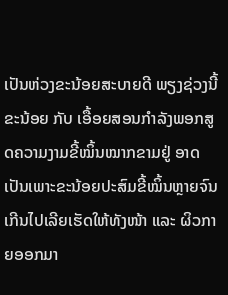ເປັນຫ່ວງຂະນ້ອຍສະບາຍດີ ພຽງຊ່ວງນີ້ຂະນ້ອຍ ກັບ ເອື້ອຍສອນກຳລັງພອກສູດຄວາມງາມຂີ້ໝິ້ນໝາກຂາມຢູ່ ອາດເປັນເພາະຂະນ້ອຍປະສົມຂີ້ໝິ້ນຫຼາຍຈົນເກີນໄປເລີຍເຮັດໃຫ້ທັງໜ້າ ແລະ ຜິວກາຍອອກມາ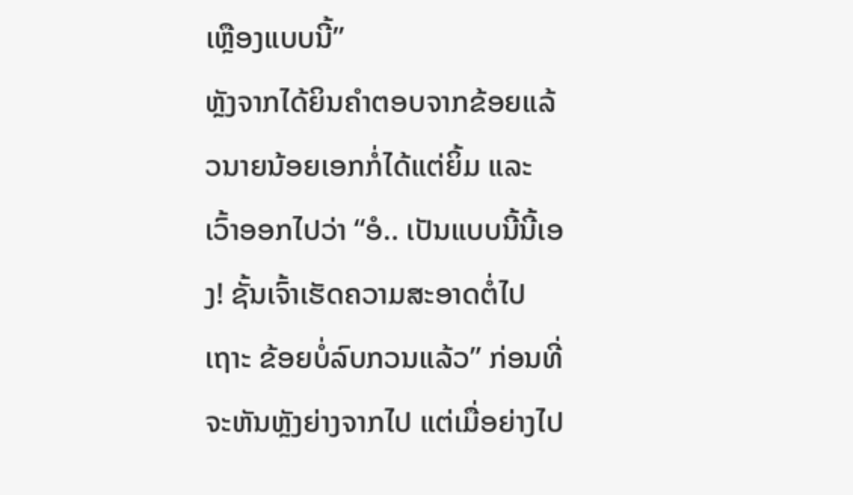ເຫຼືອງແບບນີ້”
ຫຼັງຈາກໄດ້ຍິນຄຳຕອບຈາກຂ້ອຍແລ້ວນາຍນ້ອຍເອກກໍ່ໄດ້ແຕ່ຍິ້ມ ແລະ ເວົ້າອອກໄປວ່າ “ອໍ.. ເປັນແບບນີ້ນີ້ເອງ! ຊັ້ນເຈົ້າເຮັດຄວາມສະອາດຕໍ່ໄປເຖາະ ຂ້ອຍບໍ່ລົບກວນແລ້ວ” ກ່ອນທີ່ຈະຫັນຫຼັງຍ່າງຈາກໄປ ແຕ່ເມື່ອຍ່າງໄປ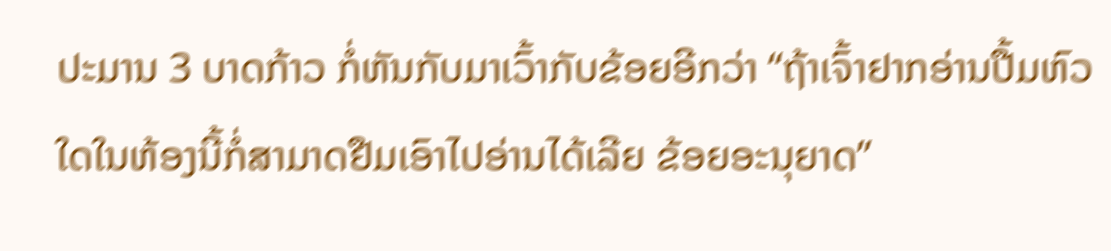ປະມານ 3 ບາດກ້າວ ກໍ່ຫັນກັບມາເວົ້າກັບຂ້ອຍອີກວ່າ “ຖ້າເຈົ້າຢາກອ່ານປື້ມຫົວໃດໃນຫ້ອງນີ້ກໍ່ສາມາດຢືມເອົາໄປອ່ານໄດ້ເລີຍ ຂ້ອຍອະນຸຍາດ”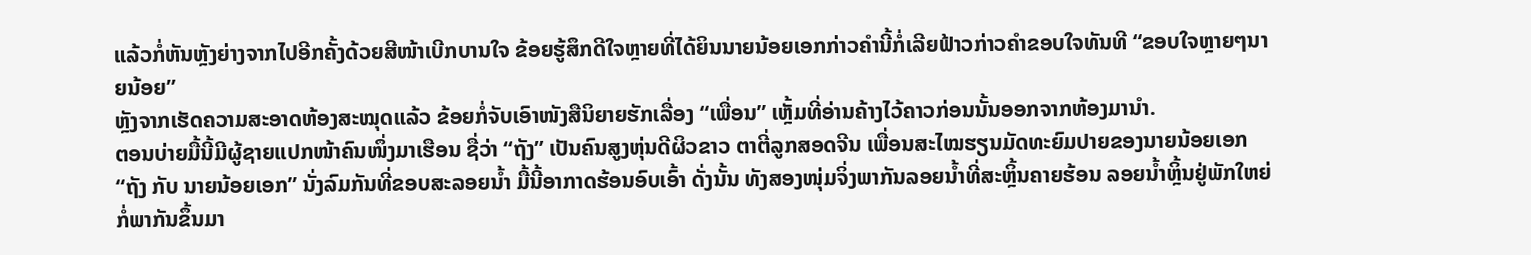ແລ້ວກໍ່ຫັນຫຼັງຍ່າງຈາກໄປອີກຄັ້ງດ້ວຍສີໜ້າເບີກບານໃຈ ຂ້ອຍຮູ້ສຶກດີໃຈຫຼາຍທີ່ໄດ້ຍິນນາຍນ້ອຍເອກກ່າວຄຳນີ້ກໍ່ເລີຍຟ້າວກ່າວຄຳຂອບໃຈທັນທີ “ຂອບໃຈຫຼາຍໆນາຍນ້ອຍ”
ຫຼັງຈາກເຮັດຄວາມສະອາດຫ້ອງສະໝຸດແລ້ວ ຂ້ອຍກໍ່ຈັບເອົາໜັງສືນິຍາຍຮັກເລື່ອງ “ເພື່ອນ” ເຫຼັ້ມທີ່ອ່ານຄ້າງໄວ້ຄາວກ່ອນນັ້ນອອກຈາກຫ້ອງມານຳ.
ຕອນບ່າຍມື້ນີ້ມີຜູ້ຊາຍແປກໜ້າຄົນໜຶ່ງມາເຮືອນ ຊື່ວ່າ “ຖັງ” ເປັນຄົນສູງຫຸ່ນດີຜິວຂາວ ຕາຕີ່ລູກສອດຈີນ ເພື່ອນສະໄໝຮຽນມັດທະຍົມປາຍຂອງນາຍນ້ອຍເອກ “ຖັງ ກັບ ນາຍນ້ອຍເອກ” ນັ່ງລົມກັນທີ່ຂອບສະລອຍນ້ຳ ມື້ນີ້ອາກາດຮ້ອນອົບເອົ້າ ດັ່ງນັ້ນ ທັງສອງໜຸ່ມຈິ່ງພາກັນລອຍນ້ຳທີ່ສະຫຼິ້ນຄາຍຮ້ອນ ລອຍນ້ຳຫຼິ້ນຢູ່ພັກໃຫຍ່ກໍ່ພາກັນຂຶ້ນມາ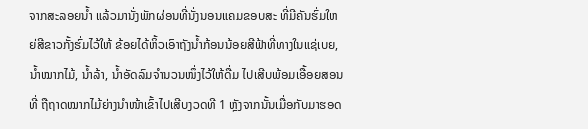ຈາກສະລອຍນ້ຳ ແລ້ວມານັ່ງພັກຜ່ອນທີ່ນັ່ງນອນແຄມຂອບສະ ທີ່ມີຄັນຮົ່ມໃຫຍ່ສີຂາວກັ້ງຮົ່ມໄວ້ໃຫ້ ຂ້ອຍໄດ້ຫິ້ວເອົາຖັງນ້ຳກ້ອນນ້ອຍສີຟ້າທີ່ທາງໃນແຊ່ເບຍ, ນ້ຳໝາກໄມ້, ນ້ຳລ້າ, ນ້ຳອັດລົມຈຳນວນໜຶ່ງໄວ້ໃຫ້ດື່ມ ໄປເສີບພ້ອມເອື້ອຍສອນທີ່ ຖືຖາດໝາກໄມ້ຍ່າງນຳໜ້າເຂົ້າໄປເສີບງວດທີ 1 ຫຼັງຈາກນັ້ນເມື່ອກັບມາຮອດ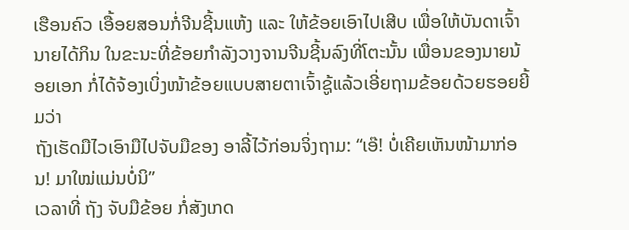ເຮືອນຄົວ ເອື້ອຍສອນກໍ່ຈີນຊີ້ນແຫ້ງ ແລະ ໃຫ້ຂ້ອຍເອົາໄປເສີບ ເພື່ອໃຫ້ບັນດາເຈົ້ານາຍໄດ້ກິນ ໃນຂະນະທີ່ຂ້ອຍກຳລັງວາງຈານຈີນຊີ້ນລົງທີ່ໂຕະນັ້ນ ເພື່ອນຂອງນາຍນ້ອຍເອກ ກໍ່ໄດ້ຈ້ອງເບິ່ງໜ້າຂ້ອຍແບບສາຍຕາເຈົ້າຊູ້ແລ້ວເອີ່ຍຖາມຂ້ອຍດ້ວຍຮອຍຍີ້ມວ່າ
ຖັງເຮັດມືໄວເອົາມືໄປຈັບມືຂອງ ອາລີ້ໄວ້ກ່ອນຈິ່ງຖາມ: “ເອ໊! ບໍ່ເຄີຍເຫັນໜ້າມາກ່ອນ! ມາໃໝ່ແມ່ນບໍ່ນິ”
ເວລາທີ່ ຖັງ ຈັບມືຂ້ອຍ ກໍ່ສັງເກດ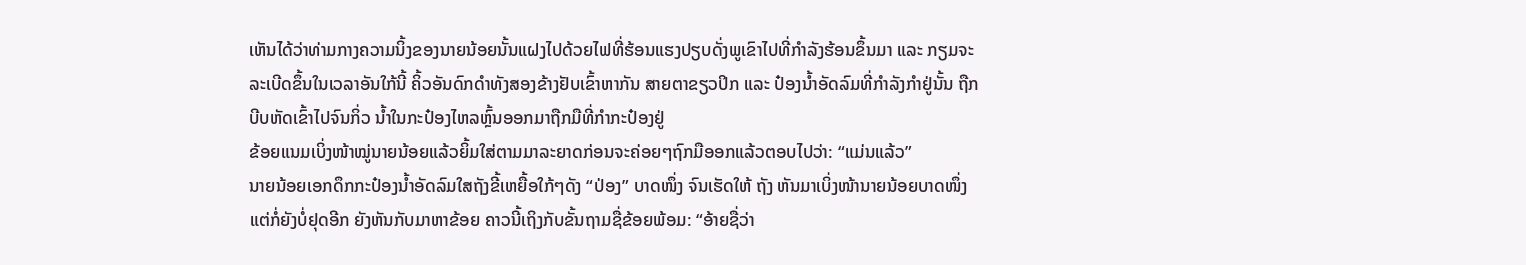ເຫັນໄດ້ວ່າທ່າມກາງຄວາມນິ້ງຂອງນາຍນ້ອຍນັ້ນແຝງໄປດ້ວຍໄຟທີ່ຮ້ອນແຮງປຽບດັ່ງພູເຂົາໄປທີ່ກຳລັງຮ້ອນຂຶ້ນມາ ແລະ ກຽມຈະລະເບີດຂຶ້ນໃນເວລາອັນໃກ້ນີ້ ຄິ້ວອັນດົກດຳທັງສອງຂ້າງຢັບເຂົ້າຫາກັນ ສາຍຕາຂຽວປິກ ແລະ ປ໋ອງນ້ຳອັດລົມທີ່ກຳລັງກຳຢູ່ນັ້ນ ຖືກບີບຫັດເຂົ້າໄປຈົນກິ່ວ ນ້ຳໃນກະປ໋ອງໄຫລຫຼົ້ນອອກມາຖືກມືທີ່ກຳກະປ໋ອງຢູ່
ຂ້ອຍແນມເບິ່ງໜ້າໝູ່ນາຍນ້ອຍແລ້ວຍິ້ມໃສ່ຕາມມາລະຍາດກ່ອນຈະຄ່ອຍໆຖົກມືອອກແລ້ວຕອບໄປວ່າ: “ແມ່ນແລ້ວ”
ນາຍນ້ອຍເອກດຶກກະປ໋ອງນ້ຳອັດລົມໃສຖັງຂີ້ເຫຍື້ອໃກ້ໆດັງ “ປ່ອງ” ບາດໜຶ່ງ ຈົນເຮັດໃຫ້ ຖັງ ຫັນມາເບິ່ງໜ້ານາຍນ້ອຍບາດໜຶ່ງ ແຕ່ກໍ່ຍັງບໍ່ຢຸດອີກ ຍັງຫັນກັບມາຫາຂ້ອຍ ຄາວນີ້ເຖິງກັບຂັ້ນຖາມຊື່ຂ້ອຍພ້ອມ: “ອ້າຍຊື່ວ່າ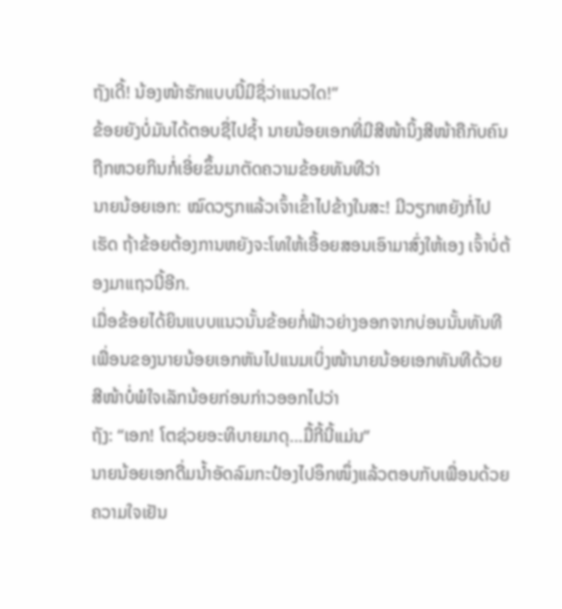ຖັງເດີ້! ນ້ອງໜ້າຮັກແບບນີ້ມີຊື່ວ່າແນວໃດ!”
ຂ້ອຍຍັງບໍ່ມັນໄດ້ຕອບຊື່ໄປຊ້ຳ ນາຍນ້ອຍເອກທີ່ມີສີໜ້ານິ້ງສີໜ້າຄືກັບຄົນຖືກຫວຍກິນກໍ່ເອີ່ຍຂຶ້ນມາຕັດຄວາມຂ້ອຍທັນທີວ່າ
ນາຍນ້ອຍເອກ: ໝົດວຽກແລ້ວເຈົ້າເຂົ້າໄປຂ້າງໃນສະ! ມີວຽກຫຍັງກໍ່ໄປເຮັດ ຖ້າຂ້ອຍຕ້ອງການຫຍັງຈະໂທໃຫ້ເອື້ອຍສອນເອົາມາສົ່ງໃຫ້ເອງ ເຈົ້າບໍ່ຕ້ອງມາແຖວນີ້ອີກ.
ເມື່ອຂ້ອຍໄດ້ຍິນແບບແນວນັ້ນຂ້ອຍກໍ່ຟ້າວຍ່າງອອກຈາກບ່ອນນັ້ນທັນທີ ເພື່ອນຂອງນາຍນ້ອຍເອກຫັນໄປແນມເບິ່ງໜ້ານາຍນ້ອຍເອກທັນທີດ້ວຍສີໜ້າບໍ່ພໍໃຈເລັກນ້ອຍກ່ອນກ່າວອອກໄປວ່າ
ຖັງ: “ເອກ! ໂຕຊ່ວຍອະທິບາຍມາດຸ…ມື້ກີ້ນີ້ແມ່ນ”
ນາຍນ້ອຍເອກດື່ມນ້ຳອັດລົມກະປ໋ອງໄປອຶກໜຶ່ງແລ້ວຕອບກັບເພື່ອນດ້ວຍຄວາມໃຈເຢັນ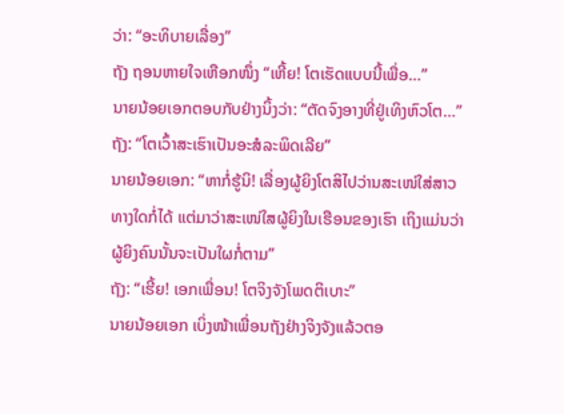ວ່າ: “ອະທິບາຍເລື່ອງ”
ຖັງ ຖອນຫາຍໃຈເຫືອກໜຶ່ງ “ເຫີ້ຍ! ໂຕເຮັດແບບນີ້ເພື່ອ…”
ນາຍນ້ອຍເອກຕອບກັບຢ່າງນິ້ງວ່າ: “ຕັດຈົງອາງທີ່ຢູ່ເທິງຫົວໂຕ…”
ຖັງ: “ໂຕເວົ້າສະເຮົາເປັນອະສໍລະພິດເລີຍ”
ນາຍນ້ອຍເອກ: “ຫາກໍ່ຮູ້ນິ! ເລື່ອງຜູ້ຍິງໂຕສິໄປວ່ານສະເໜ່ໃສ່ສາວທາງໃດກໍ່ໄດ້ ແຕ່ມາວ່າສະເໜ່ໃສຜູ້ຍິງໃນເຮືອນຂອງເຮົາ ເຖິງແມ່ນວ່າຜູ້ຍິງຄົນນັ້ນຈະເປັນໃຜກໍ່ຕາມ”
ຖັງ: “ເຮີ້ຍ! ເອກເພື່ອນ! ໂຕຈິງຈັງໂພດຕິເບາະ”
ນາຍນ້ອຍເອກ ເບິ່ງໜ້າເພື່ອນຖັງຢ່າງຈິງຈັງແລ້ວຕອ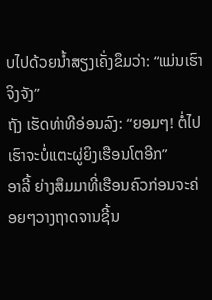ບໄປດ້ວຍນ້ຳສຽງເຄັ່ງຂຶມວ່າ: “ແມ່ນເຮົາຈິງຈັງ”
ຖັງ ເຮັດທ່າທີອ່ອນລົງ: “ຍອມໆ! ຕໍ່ໄປເຮົາຈະບໍ່ແຕະຜູ່ຍິງເຮືອນໂຕອີກ”
ອາລີ້ ຍ່າງສຶມມາທີ່ເຮືອນຄົວກ່ອນຈະຄ່ອຍໆວາງຖາດຈານຊີ້ນ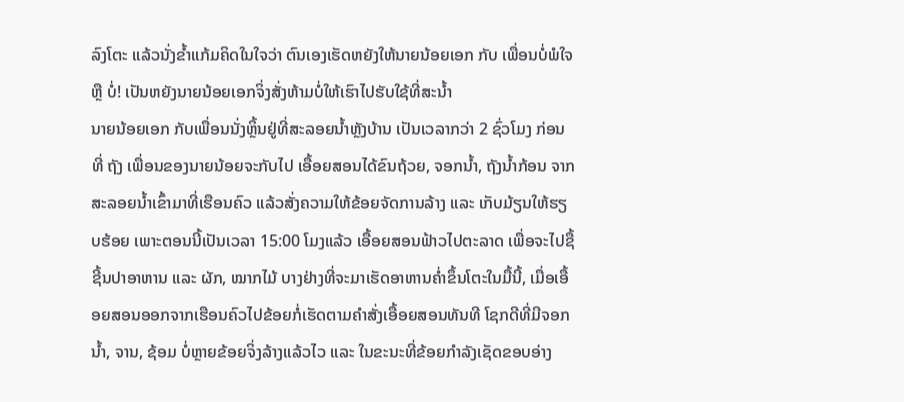ລົງໂຕະ ແລ້ວນັ່ງຂ້ຳແກ້ມຄິດໃນໃຈວ່າ ຕົນເອງເຮັດຫຍັງໃຫ້ນາຍນ້ອຍເອກ ກັບ ເພື່ອນບໍ່ພໍໃຈ ຫຼື ບໍ່! ເປັນຫຍັງນາຍນ້ອຍເອກຈິ່ງສັ່ງຫ້າມບໍ່ໃຫ້ເຮົາໄປຮັບໃຊ້ທີ່ສະນ້ຳ
ນາຍນ້ອຍເອກ ກັບເພື່ອນນັ່ງຫຼິ້ນຢູ່ທີ່ສະລອຍນ້ຳຫຼັງບ້ານ ເປັນເວລາກວ່າ 2 ຊົ່ວໂມງ ກ່ອນທີ່ ຖັງ ເພື່ອນຂອງນາຍນ້ອຍຈະກັບໄປ ເອື້ອຍສອນໄດ້ຂົນຖ້ວຍ, ຈອກນ້ຳ, ຖັງນ້ຳກ້ອນ ຈາກສະລອຍນ້ຳເຂົ້າມາທີ່ເຮືອນຄົວ ແລ້ວສັ່ງຄວາມໃຫ້ຂ້ອຍຈັດການລ້າງ ແລະ ເກັບມ້ຽນໃຫ້ຮຽບຮ້ອຍ ເພາະຕອນນີ້ເປັນເວລາ 15:00 ໂມງແລ້ວ ເອື້ອຍສອນຟ້າວໄປຕະລາດ ເພື່ອຈະໄປຊື້ ຊີ້ນປາອາຫານ ແລະ ຜັກ, ໝາກໄມ້ ບາງຢ່າງທີ່ຈະມາເຮັດອາຫານຄ່ຳຂຶ້ນໂຕະໃນມື້ນີ້, ເມື່ອເອື້ອຍສອນອອກຈາກເຮືອນຄົວໄປຂ້ອຍກໍ່ເຮັດຕາມຄຳສັ່ງເອື້ອຍສອນທັນທີ ໂຊກດີທີ່ມີຈອກນ້ຳ, ຈານ, ຊ້ອມ ບໍ່ຫຼາຍຂ້ອຍຈິ່ງລ້າງແລ້ວໄວ ແລະ ໃນຂະນະທີ່ຂ້ອຍກຳລັງເຊັດຂອບອ່າງ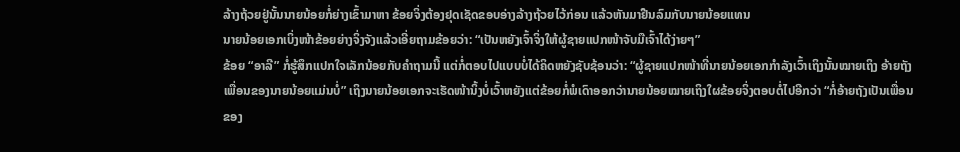ລ້າງຖ້ວຍຢູ່ນັ້ນນາຍນ້ອຍກໍ່ຍ່າງເຂົ້າມາຫາ ຂ້ອຍຈິ່ງຕ້ອງຢຸດເຊັດຂອບອ່າງລ້າງຖ້ວຍໄວ້ກ່ອນ ແລ້ວຫັນມາຢືນລົມກັບນາຍນ້ອຍແທນ
ນາຍນ້ອຍເອກເບິ່ງໜ້າຂ້ອຍຍ່າງຈິ່ງຈັງແລ້ວເອີ່ຍຖາມຂ້ອຍວ່າ: “ເປັນຫຍັງເຈົ້າຈິ່ງໃຫ້ຜູ້ຊາຍແປກໜ້າຈັບມືເຈົ້າໄດ້ງ່າຍໆ”
ຂ້ອຍ “ອາລີ” ກໍ່ຮູ້ສຶກແປກໃຈເລັກນ້ອຍກັບຄໍາຖາມນີ້ ແຕ່ກໍ່ຕອບໄປແບບບໍ່ໄດ້ຄິດຫຍັງຊັບຊ້ອນວ່າ: “ຜູ້ຊາຍແປກໜ້າທີ່ນາຍນ້ອຍເອກກຳລັງເວົ້າເຖິງນັ້ນໝາຍເຖິງ ອ້າຍຖັງ ເພື່ອນຂອງນາຍນ້ອຍແມ່ນບໍ່” ເຖິງນາຍນ້ອຍເອກຈະເຮັດໜ້ານິ້ງບໍ່ເວົ້າຫຍັງແຕ່ຂ້ອຍກໍ່ພໍເດົາອອກວ່ານາຍນ້ອຍໝາຍເຖິງໃຜຂ້ອຍຈິ່ງຕອບຕໍ່ໄປອີກວ່າ “ກໍ່ອ້າຍຖັງເປັນເພື່ອນຂອງ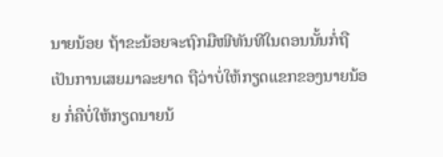ນາຍນ້ອຍ ຖ້າຂະນ້ອຍຈະຖົກມືໜີທັນທີໃນຕອນນັ້ນກໍ່ຖືເປັນການເສຍມາລະຍາດ ຖືວ່າບໍ່ໃຫ້ກຽດແຂກຂອງນາຍນ້ອຍ ກໍ່ຄືບໍ່ໃຫ້ກຽດນາຍນ້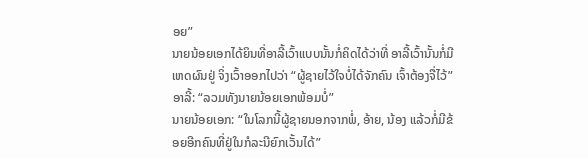ອຍ”
ນາຍນ້ອຍເອກໄດ້ຍິນທີ່ອາລີ້ເວົ້າແບບນັ້ນກໍ່ຄິດໄດ້ວ່າທີ່ ອາລີ້ເວົ້ານັ້ນກໍ່ມີເຫດຜົນຢູ່ ຈິ່ງເວົ້າອອກໄປວ່າ “ຜູ້ຊາຍໄວ້ໃຈບໍ່ໄດ້ຈັກຄົນ ເຈົ້າຕ້ອງຈື່ໄວ້”
ອາລີ້: “ລວມທັງນາຍນ້ອຍເອກພ້ອມບໍ່”
ນາຍນ້ອຍເອກ: “ໃນໂລກນີ້ຜູ້ຊາຍນອກຈາກພໍ່, ອ້າຍ, ນ້ອງ ແລ້ວກໍ່ມີຂ້ອຍອີກຄົນທີ່ຢູ່ໃນກໍລະນີຍົກເວັ້ນໄດ້”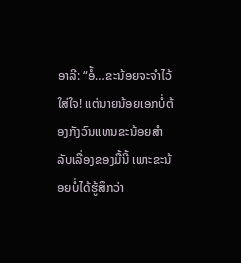ອາລີ: “ອໍ້…ຂະນ້ອຍຈະຈຳໄວ້ໃສ່ໃຈ! ແຕ່ນາຍນ້ອຍເອກບໍ່ຕ້ອງກັງວົນແທນຂະນ້ອຍສຳລັບເລື່ອງຂອງມື້ນີ້ ເພາະຂະນ້ອຍບໍ່ໄດ້ຮູ້ສຶກວ່າ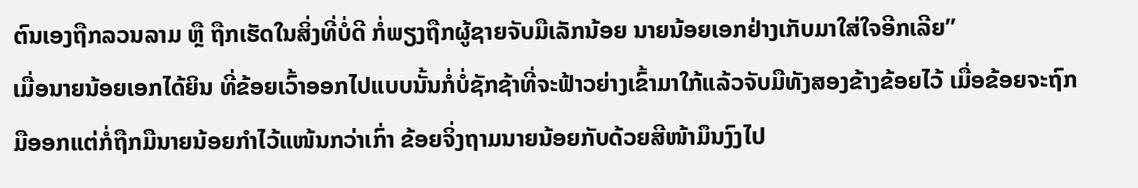ຕົນເອງຖືກລວນລາມ ຫຼື ຖືກເຮັດໃນສິ່ງທີ່ບໍ່ດີ ກໍ່ພຽງຖືກຜູ້ຊາຍຈັບມືເລັກນ້ອຍ ນາຍນ້ອຍເອກຢ່າງເກັບມາໃສ່ໃຈອີກເລີຍ”
ເມື່ອນາຍນ້ອຍເອກໄດ້ຍິນ ທີ່ຂ້ອຍເວົ້າອອກໄປແບບນັ້ນກໍ່ບໍ່ຊັກຊ້າທີ່ຈະຟ້າວຍ່າງເຂົ້າມາໃກ້ແລ້ວຈັບມືທັງສອງຂ້າງຂ້ອຍໄວ້ ເມື່ອຂ້ອຍຈະຖົກມືອອກແຕ່ກໍ່ຖືກມືນາຍນ້ອຍກຳໄວ້ແໜ້ນກວ່າເກົ່າ ຂ້ອຍຈິ່ງຖາມນາຍນ້ອຍກັບດ້ວຍສີໜ້າມຶນງົງໄປ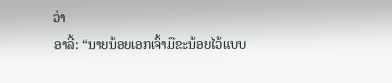ວ່າ
ອາລີ້: “ນາຍນ້ອຍເອກເຈົ້າມືຂະນ້ອຍໄວ້ແບບ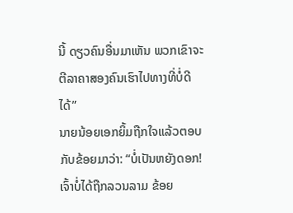ນີ້ ດຽວຄົນອື່ນມາເຫັນ ພວກເຂົາຈະຕີລາຄາສອງຄົນເຮົາໄປທາງທີ່ບໍ່ດີໄດ້”
ນາຍນ້ອຍເອກຍິ້ມຖືກໃຈແລ້ວຕອບກັບຂ້ອຍມາວ່າ: “ບໍ່ເປັນຫຍັງດອກ! ເຈົ້າບໍ່ໄດ້ຖືກລວນລາມ ຂ້ອຍ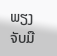ພຽງຈັບມື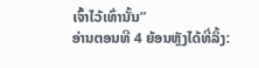ເຈົ້າໄວ້ເທົ່ານັ້ນ”
ອ່ານຕອນທີ 4 ຍ້ອນຫຼັງໄດ້ທີ່ລິ້ງ: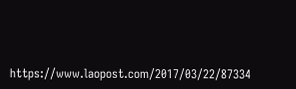https://www.laopost.com/2017/03/22/87334